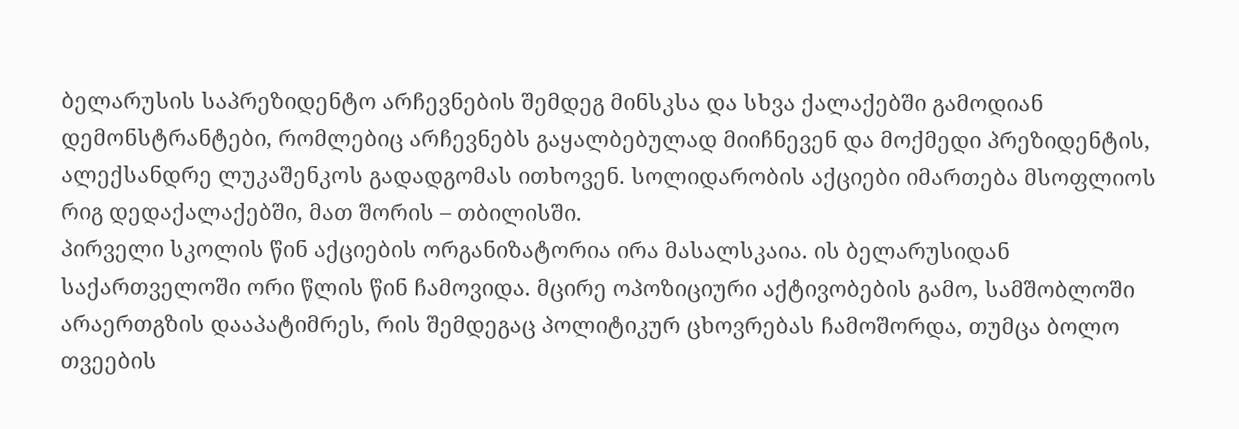ბელარუსის საპრეზიდენტო არჩევნების შემდეგ მინსკსა და სხვა ქალაქებში გამოდიან დემონსტრანტები, რომლებიც არჩევნებს გაყალბებულად მიიჩნევენ და მოქმედი პრეზიდენტის, ალექსანდრე ლუკაშენკოს გადადგომას ითხოვენ. სოლიდარობის აქციები იმართება მსოფლიოს რიგ დედაქალაქებში, მათ შორის – თბილისში.
პირველი სკოლის წინ აქციების ორგანიზატორია ირა მასალსკაია. ის ბელარუსიდან საქართველოში ორი წლის წინ ჩამოვიდა. მცირე ოპოზიციური აქტივობების გამო, სამშობლოში არაერთგზის დააპატიმრეს, რის შემდეგაც პოლიტიკურ ცხოვრებას ჩამოშორდა, თუმცა ბოლო თვეების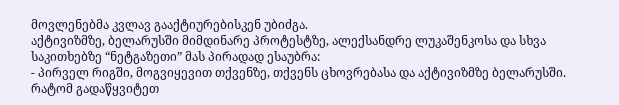მოვლენებმა კვლავ გააქტიურებისკენ უბიძგა.
აქტივიზმზე, ბელარუსში მიმდინარე პროტესტზე, ალექსანდრე ლუკაშენკოსა და სხვა საკითხებზე “ნეტგაზეთი” მას პირადად ესაუბრა:
- პირველ რიგში, მოგვიყევით თქვენზე, თქვენს ცხოვრებასა და აქტივიზმზე ბელარუსში. რატომ გადაწყვიტეთ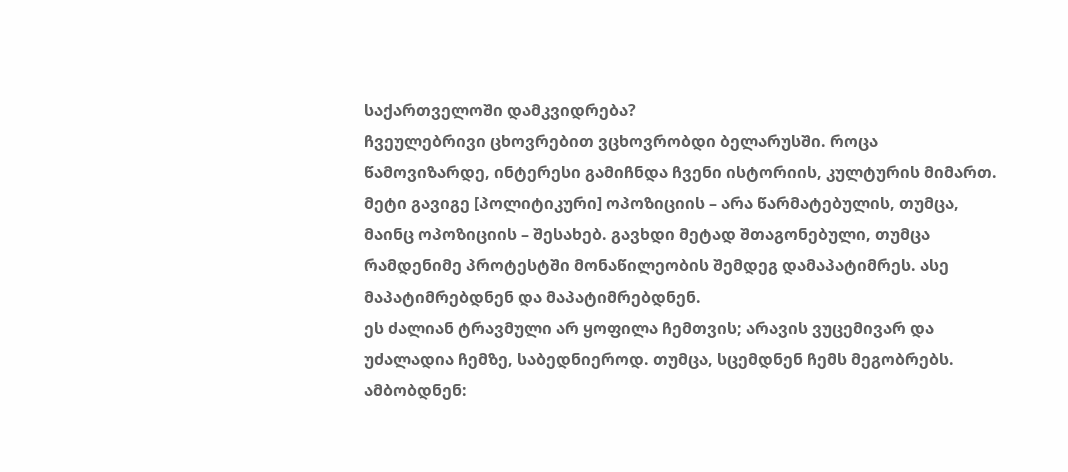საქართველოში დამკვიდრება?
ჩვეულებრივი ცხოვრებით ვცხოვრობდი ბელარუსში. როცა წამოვიზარდე, ინტერესი გამიჩნდა ჩვენი ისტორიის, კულტურის მიმართ. მეტი გავიგე [პოლიტიკური] ოპოზიციის – არა წარმატებულის, თუმცა, მაინც ოპოზიციის – შესახებ. გავხდი მეტად შთაგონებული, თუმცა რამდენიმე პროტესტში მონაწილეობის შემდეგ დამაპატიმრეს. ასე მაპატიმრებდნენ და მაპატიმრებდნენ.
ეს ძალიან ტრავმული არ ყოფილა ჩემთვის; არავის ვუცემივარ და უძალადია ჩემზე, საბედნიეროდ. თუმცა, სცემდნენ ჩემს მეგობრებს. ამბობდნენ: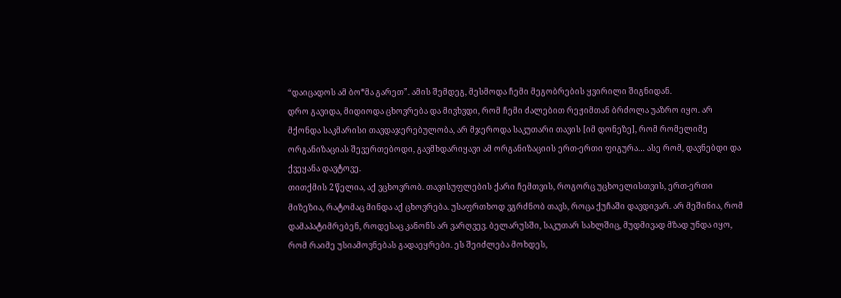“დაიცადოს ამ ბო*მა გარეთ”. ამის შემდეგ, მესმოდა ჩემი მეგობრების ყვირილი შიგნიდან.
დრო გავიდა, მიდიოდა ცხოვრება და მივხვდი, რომ ჩემი ძალებით რეჟიმთან ბრძოლა უაზრო იყო. არ მქონდა საკმარისი თავდაჯერებულობა, არ მჯეროდა საკუთარი თავის [იმ დონეზე], რომ რომელიმე ორგანიზაციას შევერთებოდი, გავმხდარიყავი ამ ორგანიზაციის ერთ-ერთი ფიგურა… ასე რომ, დავნებდი და ქვეყანა დავტოვე.
თითქმის 2 წელია, აქ ვცხოვრობ. თავისუფლების ქარი ჩემთვის, როგორც უცხოელისთვის, ერთ-ერთი მიზეზია, რატომაც მინდა აქ ცხოვრება. უსაფრთხოდ ვგრძნობ თავს, როცა ქუჩაში დავდივარ. არ მეშინია, რომ დამაპატიმრებენ, როდესაც კანონს არ ვარღვევ. ბელარუსში, საკუთარ სახლშიც, მუდმივად მზად უნდა იყო, რომ რაიმე უსიამოვნებას გადაეყრები. ეს შეიძლება მოხდეს,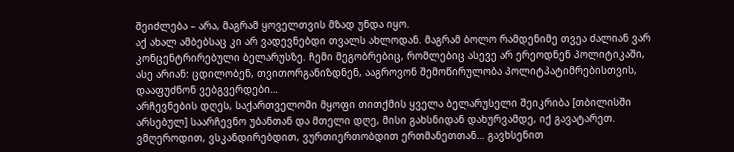შეიძლება – არა, მაგრამ ყოველთვის მზად უნდა იყო.
აქ ახალ ამბებსაც კი არ ვადევნებდი თვალს ახლოდან. მაგრამ ბოლო რამდენიმე თვეა ძალიან ვარ კონცენტრირებული ბელარუსზე. ჩემი მეგობრებიც, რომლებიც ასევე არ ერეოდნენ პოლიტიკაში, ასე არიან: ცდილობენ, თვითორგანიზდნენ, ააგროვონ შემოწირულობა პოლიტპატიმრებისთვის, დააფუძნონ ვებგვერდები…
არჩევნების დღეს, საქართველოში მყოფი თითქმის ყველა ბელარუსელი შეიკრიბა [თბილისში არსებულ] საარჩევნო უბანთან და მთელი დღე, მისი გახსნიდან დახურვამდე, იქ გავატარეთ. ვმღეროდით, ვსკანდირებდით, ვურთიერთობდით ერთმანეთთან… გავხსენით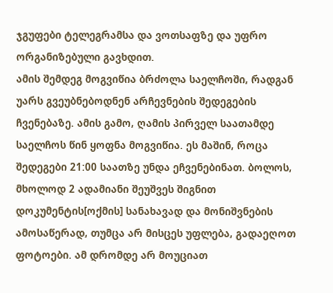ჯგუფები ტელეგრამსა და ვოთსაფზე და უფრო ორგანიზებული გავხდით.
ამის შემდეგ მოგვიწია ბრძოლა საელჩოში, რადგან უარს გვეუბნებოდნენ არჩევნების შედეგების ჩვენებაზე. ამის გამო, ღამის პირველ საათამდე საელჩოს წინ ყოფნა მოგვიწია. ეს მაშინ, როცა შედეგები 21:00 საათზე უნდა ეჩვენებინათ. ბოლოს, მხოლოდ 2 ადამიანი შეუშვეს შიგნით დოკუმენტის[ოქმის] სანახავად და მონიშვნების ამოსაწერად, თუმცა არ მისცეს უფლება, გადაეღოთ ფოტოები. ამ დრომდე არ მოუციათ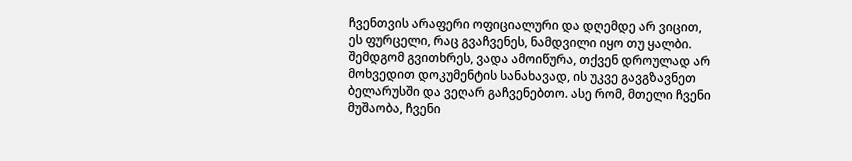ჩვენთვის არაფერი ოფიციალური და დღემდე არ ვიცით, ეს ფურცელი, რაც გვაჩვენეს, ნამდვილი იყო თუ ყალბი.
შემდგომ გვითხრეს, ვადა ამოიწურა, თქვენ დროულად არ მოხვედით დოკუმენტის სანახავად, ის უკვე გავგზავნეთ ბელარუსში და ვეღარ გაჩვენებთო. ასე რომ, მთელი ჩვენი მუშაობა, ჩვენი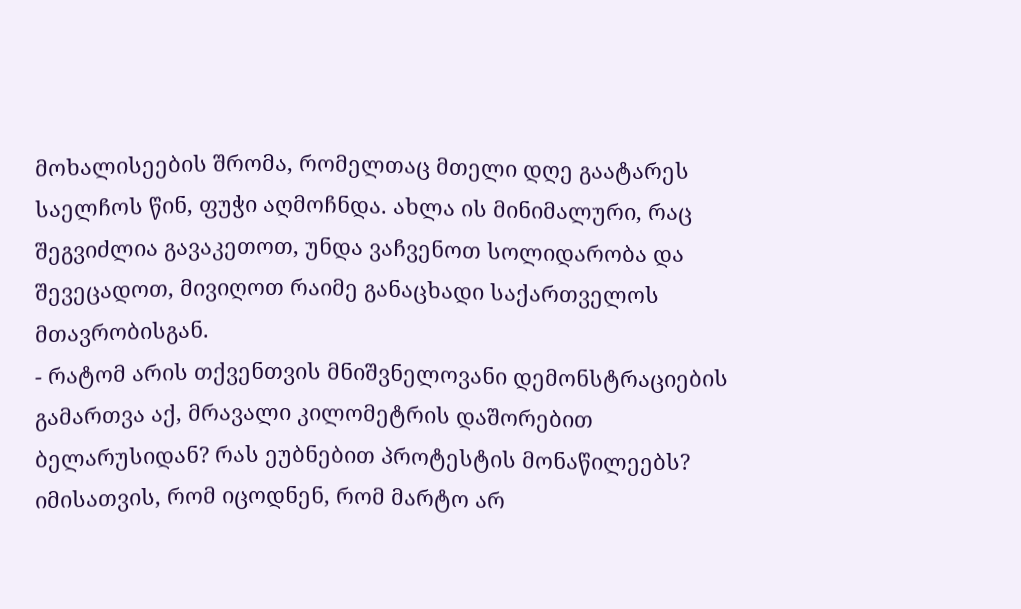მოხალისეების შრომა, რომელთაც მთელი დღე გაატარეს საელჩოს წინ, ფუჭი აღმოჩნდა. ახლა ის მინიმალური, რაც შეგვიძლია გავაკეთოთ, უნდა ვაჩვენოთ სოლიდარობა და შევეცადოთ, მივიღოთ რაიმე განაცხადი საქართველოს მთავრობისგან.
- რატომ არის თქვენთვის მნიშვნელოვანი დემონსტრაციების გამართვა აქ, მრავალი კილომეტრის დაშორებით ბელარუსიდან? რას ეუბნებით პროტესტის მონაწილეებს?
იმისათვის, რომ იცოდნენ, რომ მარტო არ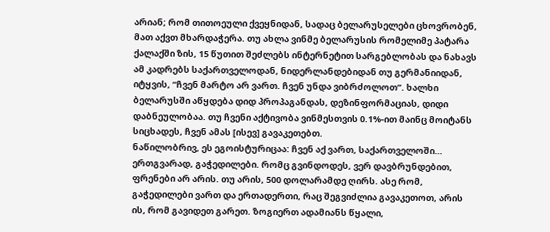არიან; რომ თითოეული ქვეყნიდან, სადაც ბელარუსელები ცხოვრობენ, მათ აქვთ მხარდაჭერა. თუ ახლა ვინმე ბელარუსის რომელიმე პატარა ქალაქში ზის, 15 წუთით შეძლებს ინტერნეტით სარგებლობას და ნახავს ამ კადრებს საქართველოდან, ნიდერლანდებიდან თუ გერმანიიდან, იტყვის, “ჩვენ მარტო არ ვართ. ჩვენ უნდა ვიბრძოლოთ”. ხალხი ბელარუსში აწყდება დიდ პროპაგანდას, დეზინფორმაციას, დიდი დაბნეულობაა. თუ ჩვენი აქტივობა ვინმესთვის 0.1%-ით მაინც მოიტანს სიცხადეს, ჩვენ ამას [ისევ] გავაკეთებთ.
ნაწილობრივ, ეს ეგოისტურიცაა: ჩვენ აქ ვართ, საქართველოში… ერთგვარად, გაჭედილები. რომც გვინდოდეს, ვერ დავბრუნდებით, ფრენები არ არის. თუ არის, 500 დოლარამდე ღირს. ასე რომ, გაჭედილები ვართ და ერთადერთი, რაც შეგვიძლია გავაკეთოთ, არის ის, რომ გავიდეთ გარეთ. ზოგიერთ ადამიანს წყალი,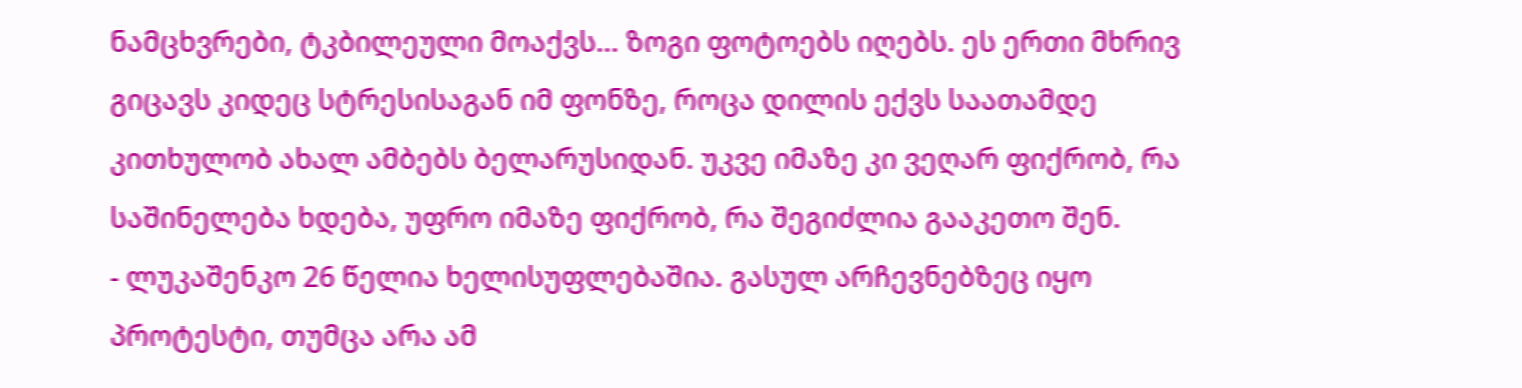ნამცხვრები, ტკბილეული მოაქვს… ზოგი ფოტოებს იღებს. ეს ერთი მხრივ გიცავს კიდეც სტრესისაგან იმ ფონზე, როცა დილის ექვს საათამდე კითხულობ ახალ ამბებს ბელარუსიდან. უკვე იმაზე კი ვეღარ ფიქრობ, რა საშინელება ხდება, უფრო იმაზე ფიქრობ, რა შეგიძლია გააკეთო შენ.
- ლუკაშენკო 26 წელია ხელისუფლებაშია. გასულ არჩევნებზეც იყო პროტესტი, თუმცა არა ამ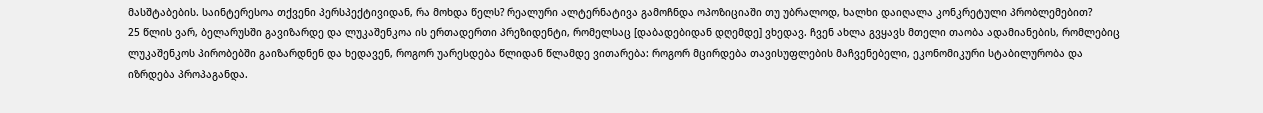მასშტაბების. საინტერესოა თქვენი პერსპექტივიდან, რა მოხდა წელს? რეალური ალტერნატივა გამოჩნდა ოპოზიციაში თუ უბრალოდ, ხალხი დაიღალა კონკრეტული პრობლემებით?
25 წლის ვარ, ბელარუსში გავიზარდე და ლუკაშენკოა ის ერთადერთი პრეზიდენტი, რომელსაც [დაბადებიდან დღემდე] ვხედავ. ჩვენ ახლა გვყავს მთელი თაობა ადამიანების, რომლებიც ლუკაშენკოს პირობებში გაიზარდნენ და ხედავენ, როგორ უარესდება წლიდან წლამდე ვითარება: როგორ მცირდება თავისუფლების მაჩვენებელი, ეკონომიკური სტაბილურობა და იზრდება პროპაგანდა.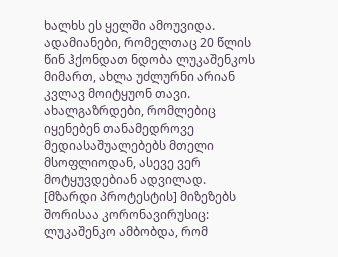ხალხს ეს ყელში ამოუვიდა. ადამიანები, რომელთაც 20 წლის წინ ჰქონდათ ნდობა ლუკაშენკოს მიმართ, ახლა უძლურნი არიან კვლავ მოიტყუონ თავი. ახალგაზრდები, რომლებიც იყენებენ თანამედროვე მედიასაშუალებებს მთელი მსოფლიოდან, ასევე ვერ მოტყუვდებიან ადვილად.
[მზარდი პროტესტის] მიზეზებს შორისაა კორონავირუსიც: ლუკაშენკო ამბობდა, რომ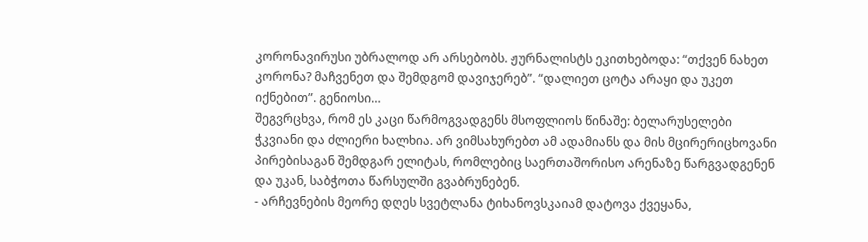კორონავირუსი უბრალოდ არ არსებობს. ჟურნალისტს ეკითხებოდა: “თქვენ ნახეთ კორონა? მაჩვენეთ და შემდგომ დავიჯერებ”. “დალიეთ ცოტა არაყი და უკეთ იქნებით”. გენიოსი…
შეგვრცხვა, რომ ეს კაცი წარმოგვადგენს მსოფლიოს წინაშე: ბელარუსელები ჭკვიანი და ძლიერი ხალხია. არ ვიმსახურებთ ამ ადამიანს და მის მცირერიცხოვანი პირებისაგან შემდგარ ელიტას, რომლებიც საერთაშორისო არენაზე წარგვადგენენ და უკან, საბჭოთა წარსულში გვაბრუნებენ.
- არჩევნების მეორე დღეს სვეტლანა ტიხანოვსკაიამ დატოვა ქვეყანა,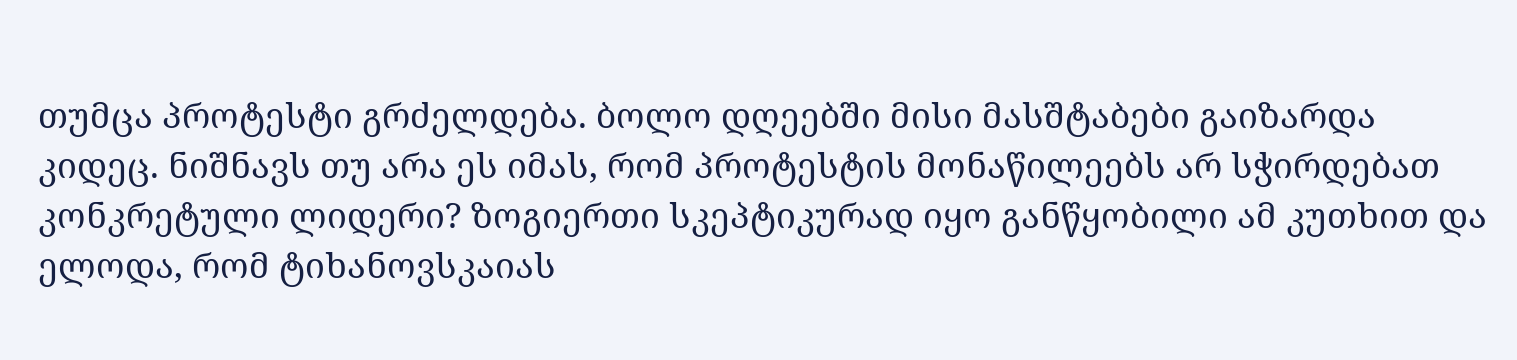თუმცა პროტესტი გრძელდება. ბოლო დღეებში მისი მასშტაბები გაიზარდა კიდეც. ნიშნავს თუ არა ეს იმას, რომ პროტესტის მონაწილეებს არ სჭირდებათ კონკრეტული ლიდერი? ზოგიერთი სკეპტიკურად იყო განწყობილი ამ კუთხით და ელოდა, რომ ტიხანოვსკაიას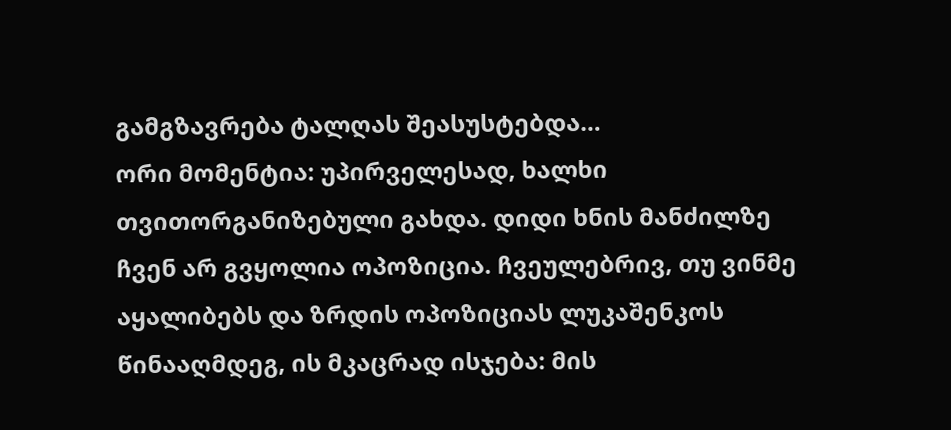გამგზავრება ტალღას შეასუსტებდა…
ორი მომენტია: უპირველესად, ხალხი თვითორგანიზებული გახდა. დიდი ხნის მანძილზე ჩვენ არ გვყოლია ოპოზიცია. ჩვეულებრივ, თუ ვინმე აყალიბებს და ზრდის ოპოზიციას ლუკაშენკოს წინააღმდეგ, ის მკაცრად ისჯება: მის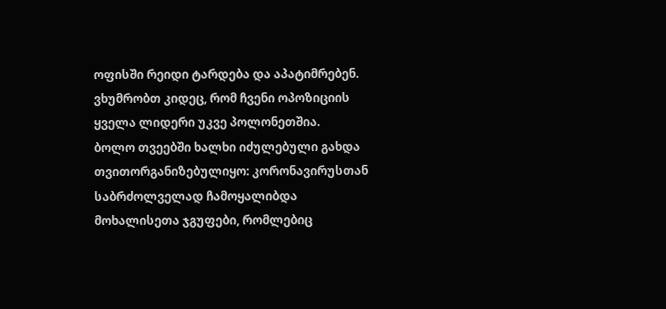ოფისში რეიდი ტარდება და აპატიმრებენ. ვხუმრობთ კიდეც, რომ ჩვენი ოპოზიციის ყველა ლიდერი უკვე პოლონეთშია.
ბოლო თვეებში ხალხი იძულებული გახდა თვითორგანიზებულიყო: კორონავირუსთან საბრძოლველად ჩამოყალიბდა მოხალისეთა ჯგუფები, რომლებიც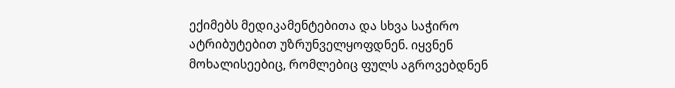ექიმებს მედიკამენტებითა და სხვა საჭირო ატრიბუტებით უზრუნველყოფდნენ. იყვნენ მოხალისეებიც, რომლებიც ფულს აგროვებდნენ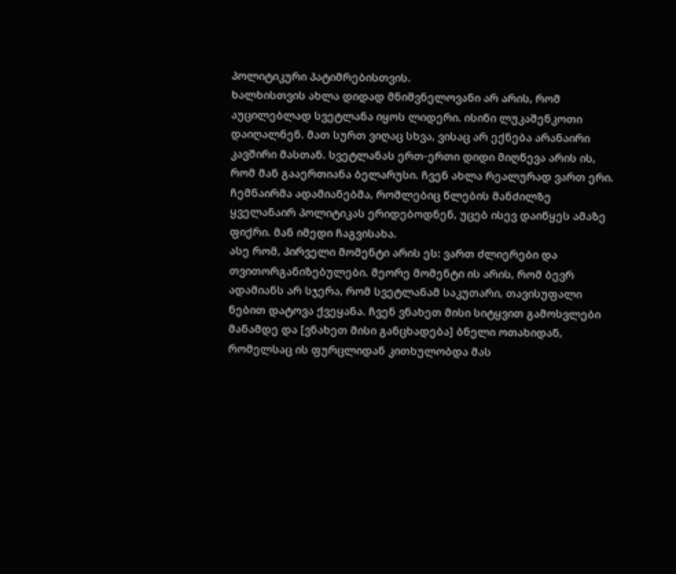პოლიტიკური პატიმრებისთვის.
ხალხისთვის ახლა დიდად მნიშვნელოვანი არ არის, რომ აუცილებლად სვეტლანა იყოს ლიდერი. ისინი ლუკაშენკოთი დაიღალნენ. მათ სურთ ვიღაც სხვა, ვისაც არ ექნება არანაირი კავშირი მასთან. სვეტლანას ერთ-ერთი დიდი მიღწევა არის ის, რომ მან გააერთიანა ბელარუსი. ჩვენ ახლა რეალურად ვართ ერი. ჩემნაირმა ადამიანებმა, რომლებიც წლების მანძილზე ყველანაირ პოლიტიკას ერიდებოდნენ, უცებ ისევ დაიწყეს ამაზე ფიქრი. მან იმედი ჩაგვისახა.
ასე რომ, პირველი მომენტი არის ეს: ვართ ძლიერები და თვითორგანიზებულები. მეორე მომენტი ის არის, რომ ბევრ ადამიანს არ სჯერა, რომ სვეტლანამ საკუთარი, თავისუფალი ნებით დატოვა ქვეყანა. ჩვენ ვნახეთ მისი სიტყვით გამოსვლები მანამდე და [ვნახეთ მისი განცხადება] ბნელი ოთახიდან, რომელსაც ის ფურცლიდან კითხულობდა მას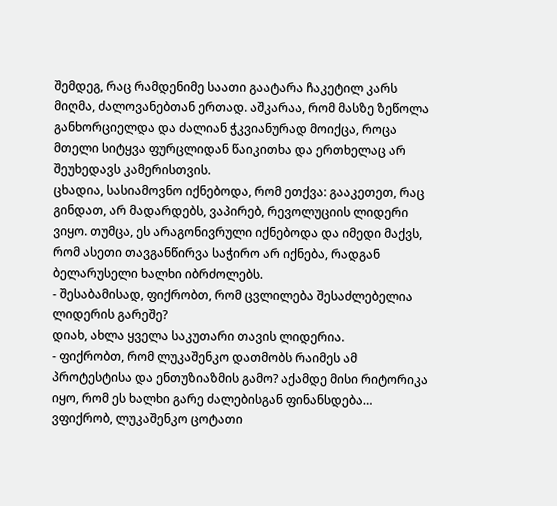შემდეგ, რაც რამდენიმე საათი გაატარა ჩაკეტილ კარს მიღმა, ძალოვანებთან ერთად. აშკარაა, რომ მასზე ზეწოლა განხორციელდა და ძალიან ჭკვიანურად მოიქცა, როცა მთელი სიტყვა ფურცლიდან წაიკითხა და ერთხელაც არ შეუხედავს კამერისთვის.
ცხადია, სასიამოვნო იქნებოდა, რომ ეთქვა: გააკეთეთ, რაც გინდათ, არ მადარდებს, ვაპირებ, რევოლუციის ლიდერი ვიყო. თუმცა, ეს არაგონივრული იქნებოდა და იმედი მაქვს, რომ ასეთი თავგანწირვა საჭირო არ იქნება, რადგან ბელარუსელი ხალხი იბრძოლებს.
- შესაბამისად, ფიქრობთ, რომ ცვლილება შესაძლებელია ლიდერის გარეშე?
დიახ, ახლა ყველა საკუთარი თავის ლიდერია.
- ფიქრობთ, რომ ლუკაშენკო დათმობს რაიმეს ამ პროტესტისა და ენთუზიაზმის გამო? აქამდე მისი რიტორიკა იყო, რომ ეს ხალხი გარე ძალებისგან ფინანსდება…
ვფიქრობ, ლუკაშენკო ცოტათი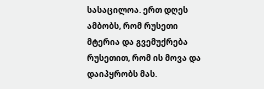სასაცილოა. ერთ დღეს ამბობს, რომ რუსეთი მტერია და გვემუქრება რუსეთით, რომ ის მოვა და დაიპყრობს მას.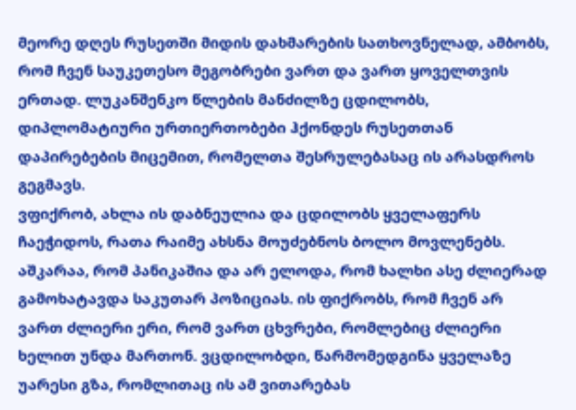მეორე დღეს რუსეთში მიდის დახმარების სათხოვნელად, ამბობს, რომ ჩვენ საუკეთესო მეგობრები ვართ და ვართ ყოველთვის ერთად. ლუკანშენკო წლების მანძილზე ცდილობს, დიპლომატიური ურთიერთობები ჰქონდეს რუსეთთან დაპირებების მიცემით, რომელთა შესრულებასაც ის არასდროს გეგმავს.
ვფიქრობ, ახლა ის დაბნეულია და ცდილობს ყველაფერს ჩაეჭიდოს, რათა რაიმე ახსნა მოუძებნოს ბოლო მოვლენებს. აშკარაა, რომ პანიკაშია და არ ელოდა, რომ ხალხი ასე ძლიერად გამოხატავდა საკუთარ პოზიციას. ის ფიქრობს, რომ ჩვენ არ ვართ ძლიერი ერი, რომ ვართ ცხვრები, რომლებიც ძლიერი ხელით უნდა მართონ. ვცდილობდი, წარმომედგინა ყველაზე უარესი გზა, რომლითაც ის ამ ვითარებას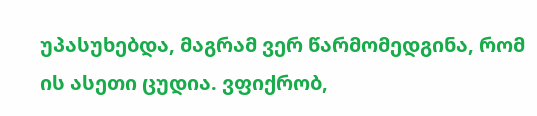უპასუხებდა, მაგრამ ვერ წარმომედგინა, რომ ის ასეთი ცუდია. ვფიქრობ,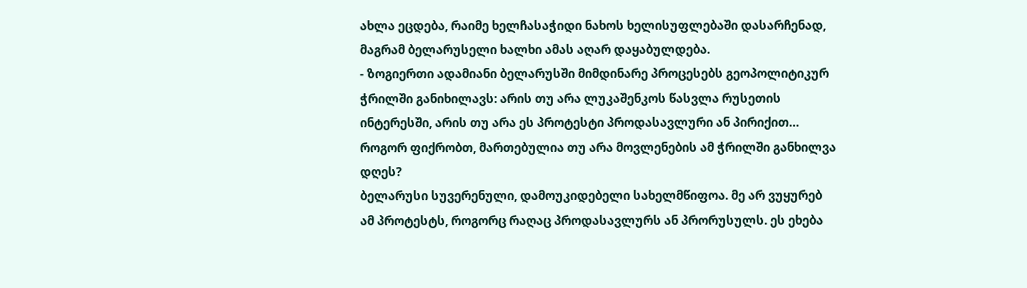ახლა ეცდება, რაიმე ხელჩასაჭიდი ნახოს ხელისუფლებაში დასარჩენად, მაგრამ ბელარუსელი ხალხი ამას აღარ დაყაბულდება.
- ზოგიერთი ადამიანი ბელარუსში მიმდინარე პროცესებს გეოპოლიტიკურ ჭრილში განიხილავს: არის თუ არა ლუკაშენკოს წასვლა რუსეთის ინტერესში, არის თუ არა ეს პროტესტი პროდასავლური ან პირიქით… როგორ ფიქრობთ, მართებულია თუ არა მოვლენების ამ ჭრილში განხილვა დღეს?
ბელარუსი სუვერენული, დამოუკიდებელი სახელმწიფოა. მე არ ვუყურებ ამ პროტესტს, როგორც რაღაც პროდასავლურს ან პრორუსულს. ეს ეხება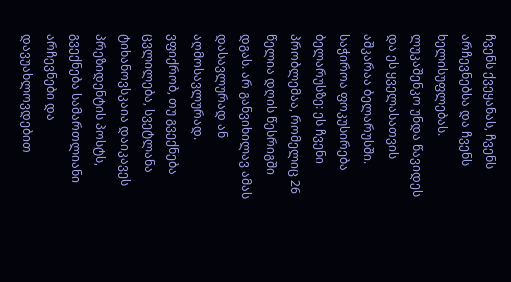ჩვენს ქვეყანას, ჩვენს არჩევნებსა და ჩვენს ხელისუფლებას. ლუკაშენკო უნდა წავიდეს და ეს ყველასათვის აშკარაა ბელარუსში. საჭიროა ფოკუსირება ბელარუსზე: ეს ჩვენი პრობლემაა, რომელიც 26 წელია დღის წესრიგში დგას. არ განვიხილავ ამას დასავლურად ან აღმოსავლურად. ვფიქრობ, თუ გვექნება ცვლილება, სვეტლანა ტიხანოვსკაია დაიკავეს პრეზიდენტის პოსტს, გვექნება სამართლიანი არჩევნები და დავუახლოვდებით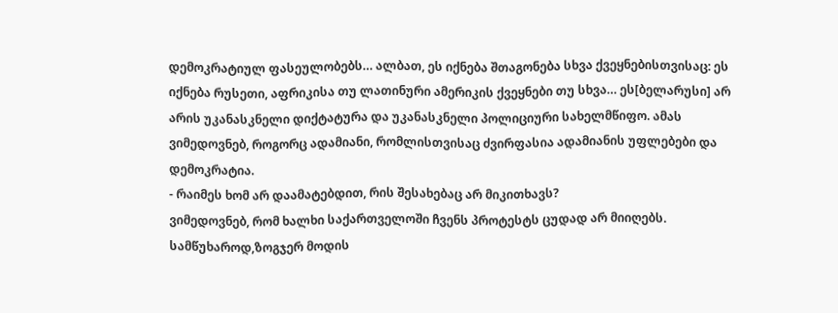დემოკრატიულ ფასეულობებს… ალბათ, ეს იქნება შთაგონება სხვა ქვეყნებისთვისაც: ეს იქნება რუსეთი, აფრიკისა თუ ლათინური ამერიკის ქვეყნები თუ სხვა… ეს[ბელარუსი] არ არის უკანასკნელი დიქტატურა და უკანასკნელი პოლიციური სახელმწიფო. ამას ვიმედოვნებ, როგორც ადამიანი, რომლისთვისაც ძვირფასია ადამიანის უფლებები და დემოკრატია.
- რაიმეს ხომ არ დაამატებდით, რის შესახებაც არ მიკითხავს?
ვიმედოვნებ, რომ ხალხი საქართველოში ჩვენს პროტესტს ცუდად არ მიიღებს. სამწუხაროდ,ზოგჯერ მოდის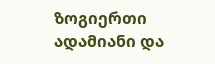ზოგიერთი ადამიანი და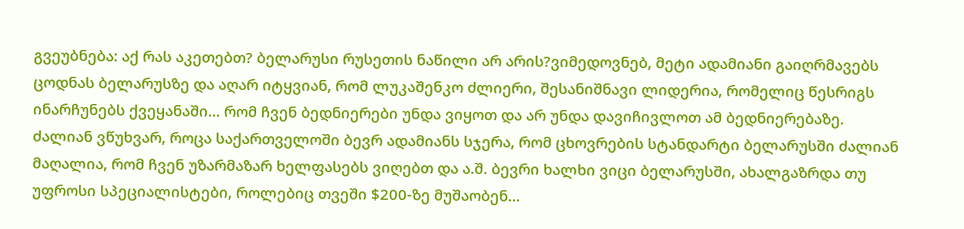გვეუბნება: აქ რას აკეთებთ? ბელარუსი რუსეთის ნაწილი არ არის?ვიმედოვნებ, მეტი ადამიანი გაიღრმავებს ცოდნას ბელარუსზე და აღარ იტყვიან, რომ ლუკაშენკო ძლიერი, შესანიშნავი ლიდერია, რომელიც წესრიგს ინარჩუნებს ქვეყანაში… რომ ჩვენ ბედნიერები უნდა ვიყოთ და არ უნდა დავიჩივლოთ ამ ბედნიერებაზე.
ძალიან ვწუხვარ, როცა საქართველოში ბევრ ადამიანს სჯერა, რომ ცხოვრების სტანდარტი ბელარუსში ძალიან მაღალია, რომ ჩვენ უზარმაზარ ხელფასებს ვიღებთ და ა.შ. ბევრი ხალხი ვიცი ბელარუსში, ახალგაზრდა თუ უფროსი სპეციალისტები, როლებიც თვეში $200-ზე მუშაობენ…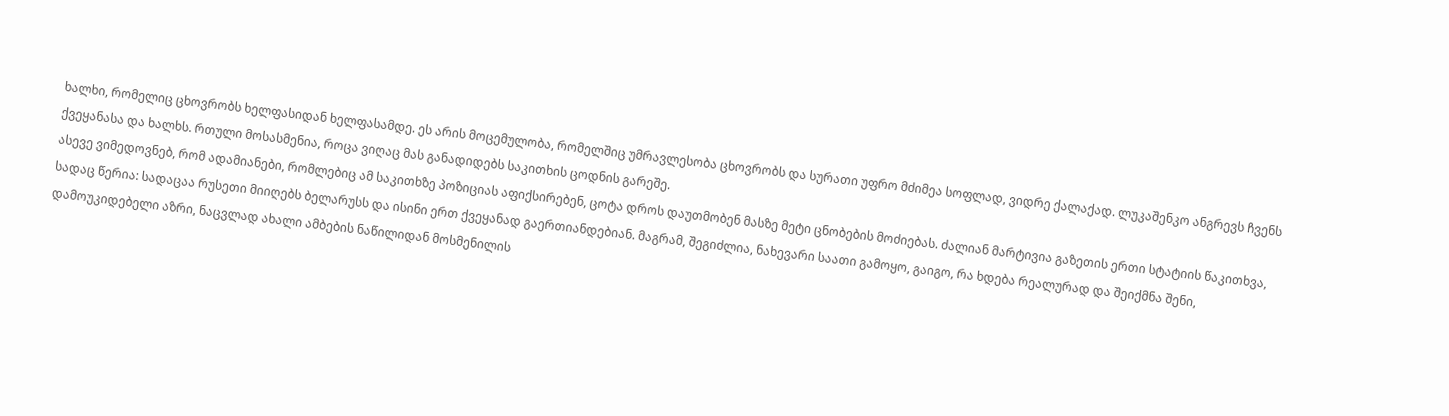ხალხი, რომელიც ცხოვრობს ხელფასიდან ხელფასამდე. ეს არის მოცემულობა, რომელშიც უმრავლესობა ცხოვრობს და სურათი უფრო მძიმეა სოფლად, ვიდრე ქალაქად. ლუკაშენკო ანგრევს ჩვენს ქვეყანასა და ხალხს. რთული მოსასმენია, როცა ვიღაც მას განადიდებს საკითხის ცოდნის გარეშე.
ასევე ვიმედოვნებ, რომ ადამიანები, რომლებიც ამ საკითხზე პოზიციას აფიქსირებენ, ცოტა დროს დაუთმობენ მასზე მეტი ცნობების მოძიებას. ძალიან მარტივია გაზეთის ერთი სტატიის წაკითხვა, სადაც წერია: სადაცაა რუსეთი მიიღებს ბელარუსს და ისინი ერთ ქვეყანად გაერთიანდებიან. მაგრამ, შეგიძლია, ნახევარი საათი გამოყო, გაიგო, რა ხდება რეალურად და შეიქმნა შენი, დამოუკიდებელი აზრი, ნაცვლად ახალი ამბების ნაწილიდან მოსმენილის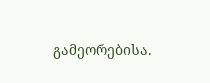გამეორებისა.